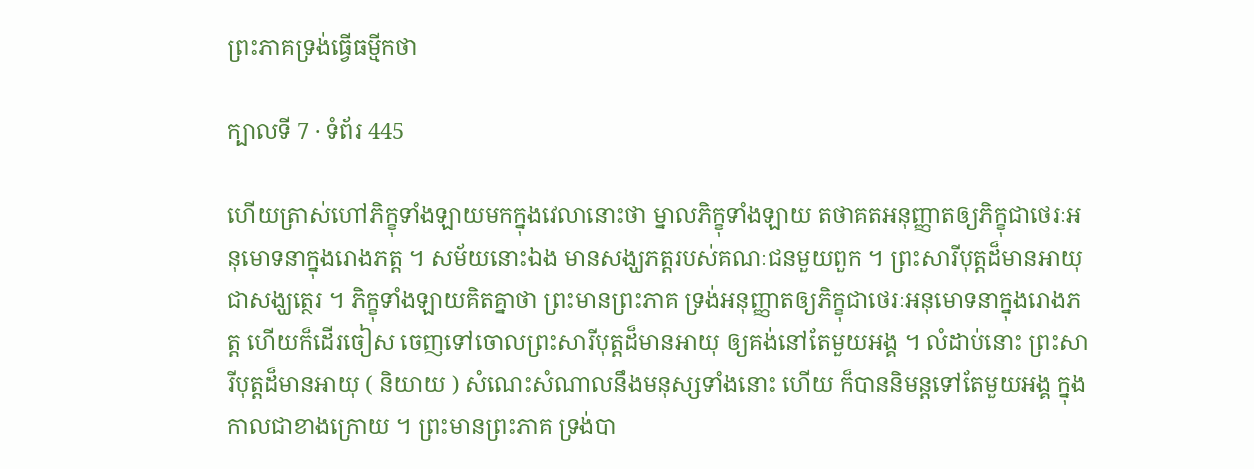ព្រះភាគទ្រង់ធ្វើធម្មីកថា

ក្បាលទី 7 · ទំព័រ 445

ហើយត្រាស់ហៅភិក្ខុទាំងឡាយមកក្នុងវេលានោះថា ម្នាលភិក្ខុទាំងឡាយ តថាគតអនុញ្ញាតឲ្យភិក្ខុជាថេរៈអនុមោទនាក្នុងរោងភត្ត ។ សម័យនោះឯង មានសង្ឃភត្តរបស់គណៈជនមួយពួក ។ ព្រះសារីបុត្តដ៏មានអាយុជាសង្ឃត្ថេរ ។ ភិក្ខុទាំងឡាយគិតគ្នាថា ព្រះមានព្រះភាគ ទ្រង់អនុញ្ញាតឲ្យភិក្ខុជាថេរៈអនុមោទនាក្នុងរោងភត្ត ហើយក៏ដើរចៀស ចេញទៅចោលព្រះសារីបុត្តដ៏មានអាយុ ឲ្យគង់នៅតែមួយអង្គ ។ លំដាប់នោះ ព្រះសារីបុត្តដ៏មានអាយុ ( និយាយ ) សំណេះសំណាលនឹងមនុស្សទាំងនោះ ហើយ ក៏បាននិមន្តទៅតែមួយអង្គ ក្នុងកាលជាខាងក្រោយ ។ ព្រះមានព្រះភាគ ទ្រង់បា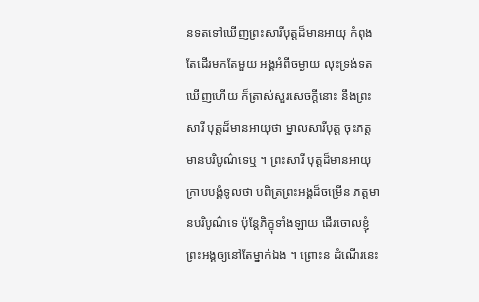នទតទៅឃើញព្រះសារីបុត្តដ៏មានអាយុ កំពុងតែដើរមកតែមួយ អង្គអំពីចម្ងាយ លុះទ្រង់ទតឃើញហើយ ក៏ត្រាស់សួរសេចក្តីនោះ នឹងព្រះសារី បុត្តដ៏មានអាយុថា ម្នាលសារីបុត្ត ចុះភត្តមានបរិបូណ៌ទេឬ ។ ព្រះសារី បុត្តដ៏មានអាយុក្រាបបង្គំទូលថា បពិត្រព្រះអង្គដ៏ចម្រើន ភត្តមានបរិបូណ៌ទេ ប៉ុន្តែភិក្ខុទាំងឡាយ ដើរចោលខ្ញុំព្រះអង្គឲ្យនៅតែម្នាក់ឯង ។ ព្រោះន ដំណើរនេះ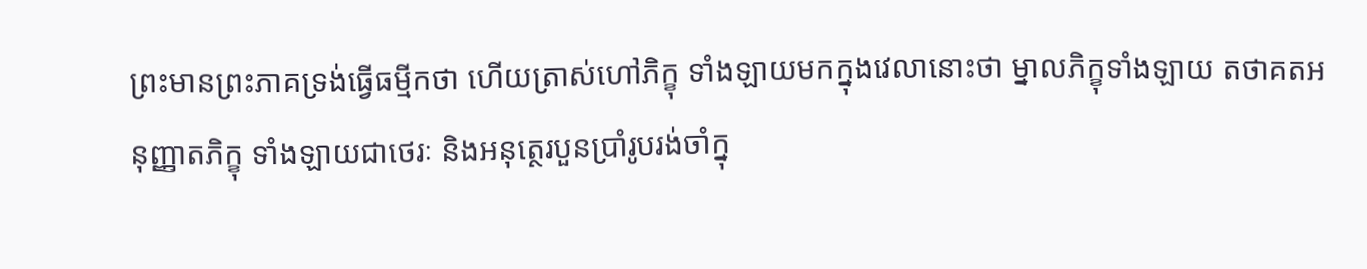ព្រះមានព្រះភាគទ្រង់ធ្វើធម្មីកថា ហើយត្រាស់ហៅភិក្ខុ ទាំងឡាយមកក្នុងវេលានោះថា ម្នាលភិក្ខុទាំងឡាយ តថាគតអនុញ្ញាតភិក្ខុ ទាំងឡាយជាថេរៈ និងអនុត្ថេរបួនប្រាំរូបរង់ចាំក្នុ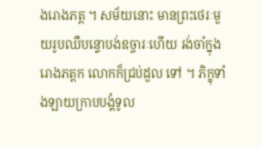ងរោងភត្ត ។ សម័យនោះ មានព្រះថេរៈមួយរូបឈឺបន្ទោបង់ឧច្ចារៈហើយ រង់ចាំក្នុងរោងភត្តក លោកក៏ជ្រប់ដួល ទៅ ។ ភិក្ខុទាំងឡាយក្រាបបង្គំទូល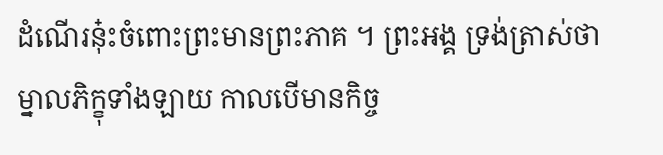ដំណើរនុ៎ះចំពោះព្រះមានព្រះភាគ ។ ព្រះអង្គ ទ្រង់ត្រាស់ថា ម្នាលភិក្ខុទាំងឡាយ កាលបើមានកិច្ច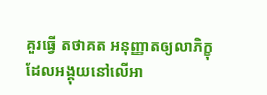គួរធ្វើ តថាគត អនុញ្ញាតឲ្យលាភិក្ខុ ដែលអង្គុយនៅលើអា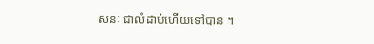សនៈ ជាលំដាប់ហើយទៅបាន ។